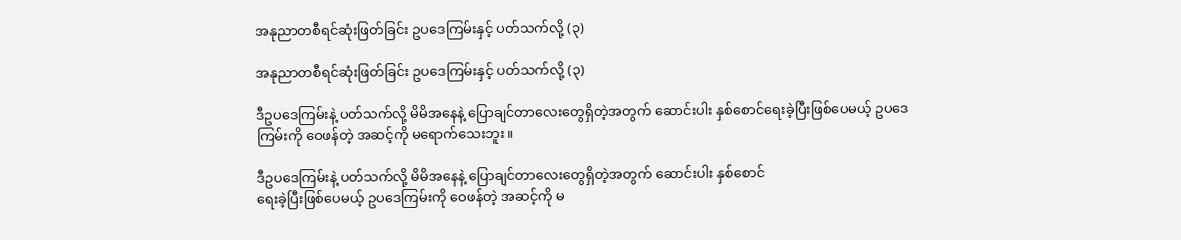အနုညာတစီရင်ဆုံးဖြတ်ခြင်း ဥပဒေကြမ်းနှင့် ပတ်သက်လို့ (၃)

အနုညာတစီရင်ဆုံးဖြတ်ခြင်း ဥပဒေကြမ်းနှင့် ပတ်သက်လို့ (၃)

ဒီဥပဒေကြမ်းနဲ့ ပတ်သက်လို့ မိမိအနေနဲ့ ပြောချင်တာလေးတွေရှိတဲ့အတွက် ဆောင်းပါး နှစ်စောင်ရေးခဲ့ပြီးဖြစ်ပေမယ့် ဥပဒေကြမ်းကို ဝေဖန်တဲ့ အဆင့်ကို မရောက်သေးဘူး။

ဒီဥပဒေကြမ်းနဲ့ ပတ်သက်လို့ မိမိအနေနဲ့ ပြောချင်တာလေးတွေရှိတဲ့အတွက် ဆောင်းပါး နှစ်စောင်
ရေးခဲ့ပြီးဖြစ်ပေမယ့် ဥပဒေကြမ်းကို ဝေဖန်တဲ့ အဆင့်ကို မ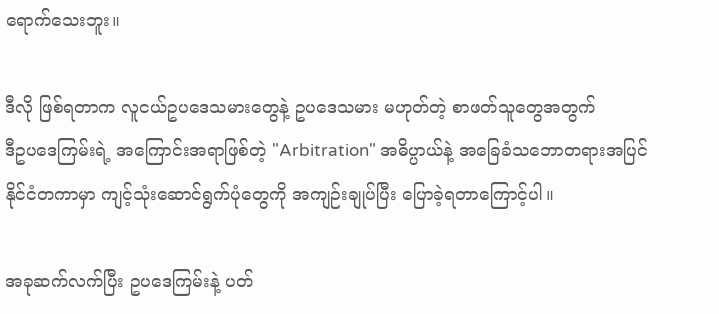ရောက်သေးဘူး။

ဒီလို ဖြစ်ရတာက လူငယ်ဥပဒေသမားတွေနဲ့ ဥပဒေသမား မဟုတ်တဲ့ စာဖတ်သူတွေအတွက်
ဒီဥပဒေကြမ်းရဲ့ အကြောင်းအရာဖြစ်တဲ့ "Arbitration" အဓိပ္ပာယ်နဲ့ အခြေခံသဘောတရားအပြင်
နိုင်ငံတကာမှာ ကျင့်သုံးဆောင်ရွက်ပုံတွေကို အကျဉ်းချုပ်ပြီး ပြောခဲ့ရတာကြောင့်ပါ။

အခုဆက်လက်ပြီး ဥပဒေကြမ်းနဲ့ ပတ်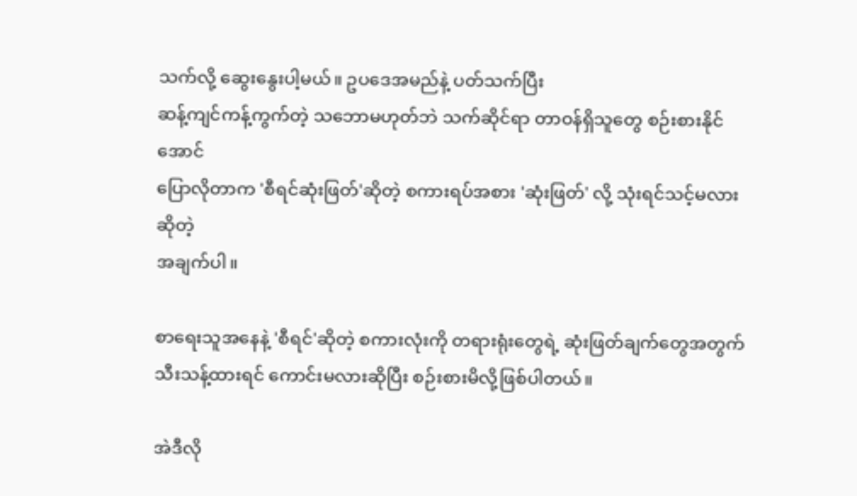သက်လို့ ဆွေးနွေးပါ့မယ်။ ဥပဒေအမည်နဲ့ ပတ်သက်ပြီး
ဆန့်ကျင်ကန့်ကွက်တဲ့ သဘောမဟုတ်ဘဲ သက်ဆိုင်ရာ တာဝန်ရှိသူတွေ စဉ်းစားနိုင်အောင်
ပြောလိုတာက 'စီရင်ဆုံးဖြတ်'ဆိုတဲ့ စကားရပ်အစား 'ဆုံးဖြတ်' လို့ သုံးရင်သင့်မလားဆိုတဲ့
အချက်ပါ။

စာရေးသူအနေနဲ့ 'စီရင်'ဆိုတဲ့ စကားလုံးကို တရားရုံးတွေရဲ့ ဆုံးဖြတ်ချက်တွေအတွက်
သီးသန့်ထားရင် ကောင်းမလားဆိုပြီး စဉ်းစားမိလို့ဖြစ်ပါတယ်။

အဲဒီလို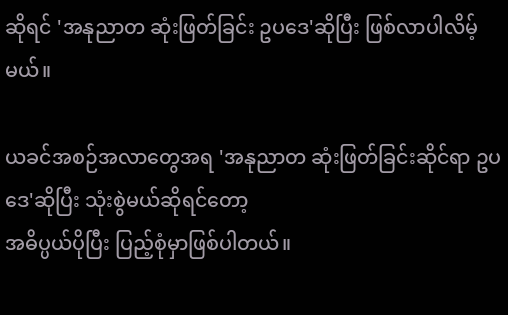ဆိုရင် 'အနုညာတ ဆုံးဖြတ်ခြင်း ဥပဒေ'ဆိုပြီး ဖြစ်လာပါလိမ့်မယ်။

ယခင်အစဉ်အလာတွေအရ 'အနုညာတ ဆုံးဖြတ်ခြင်းဆိုင်ရာ ဥပဒေ'ဆိုပြီး သုံးစွဲမယ်ဆိုရင်တော့
အဓိပ္ပယ်ပိုပြီး ပြည့်စုံမှာဖြစ်ပါတယ်။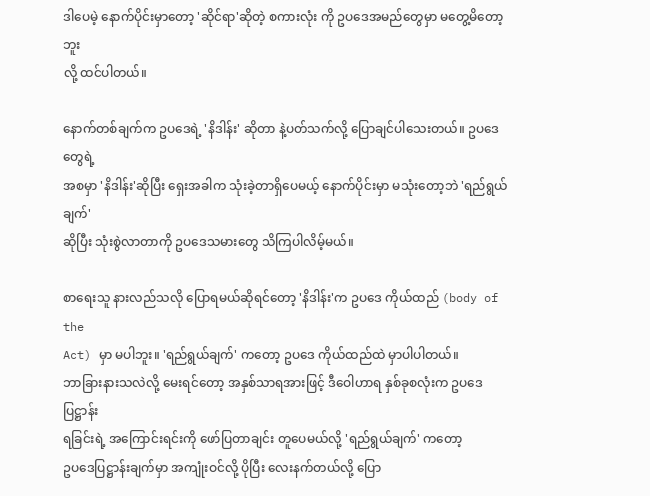ဒါပေမဲ့ နောက်ပိုင်းမှာတော့ 'ဆိုင်ရာ'ဆိုတဲ့ စကားလုံး ကို ဥပဒေအမည်တွေမှာ မတွေ့မိတော့ဘူး
လို့ ထင်ပါတယ်။

နောက်တစ်ချက်က ဥပဒေရဲ့ 'နိဒါန်း' ဆိုတာ နဲ့ပတ်သက်လို့ ပြောချင်ပါသေးတယ်။ ဥပဒေ တွေရဲ့
အစမှာ 'နိဒါန်း'ဆိုပြီး ရှေးအခါက သုံးခဲ့တာရှိပေမယ့် နောက်ပိုင်းမှာ မသုံးတော့ဘဲ 'ရည်ရွယ်ချက်'
ဆိုပြီး သုံးစွဲလာတာကို ဥပဒေသမားတွေ သိကြပါလိမ့်မယ်။

စာရေးသူ နားလည်သလို ပြောရမယ်ဆိုရင်တော့ 'နိဒါန်း'က ဥပဒေ ကိုယ်ထည် (body of the
Act) မှာ မပါဘူး။ 'ရည်ရွယ်ချက်' ကတော့ ဥပဒေ ကိုယ်ထည်ထဲ မှာပါပါတယ်။
ဘာခြားနားသလဲလို့ မေးရင်တော့ အနှစ်သာရအားဖြင့် ဒီဝေါဟာရ နှစ်ခုစလုံးက ဥပဒေပြဋ္ဌာန်း
ရခြင်းရဲ့ အကြောင်းရင်းကို ဖော်ပြတာချင်း တူပေမယ်လို့ 'ရည်ရွယ်ချက်' ကတော့
ဥပဒေပြဋ္ဌာန်းချက်မှာ အကျုံးဝင်လို့ ပိုပြီး လေးနက်တယ်လို့ ပြော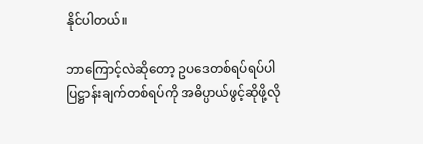နိုင်ပါတယ်။

ဘာကြောင့်လဲဆိုတော့ ဥပဒေတစ်ရပ်ရပ်ပါ ပြဋ္ဌာန်းချက်တစ်ရပ်ကို အဓိပ္ပာယ်ဖွင့်ဆိုဖို့လို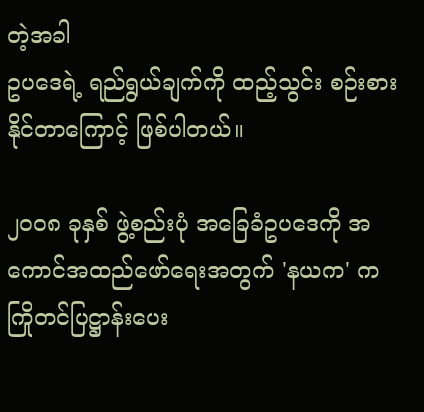တဲ့အခါ
ဥပဒေရဲ့ ရည်ရွယ်ချက်ကို ထည့်သွင်း စဉ်းစားနိုင်တာကြောင့် ဖြစ်ပါတယ်။

၂၀၀၈ ခုနှစ် ဖွဲ့စည်းပုံ အခြေခံဥပဒေကို အကောင်အထည်ဖော်ရေးအတွက် 'နယက' က
ကြိုတင်ပြဋ္ဌာန်းပေး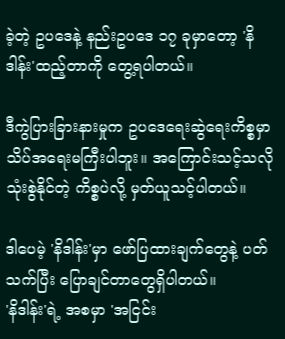ခဲ့တဲ့ ဥပဒေနဲ့ နည်းဥပဒေ ၁၇ ခုမှာတော့ 'နိဒါန်း'ထည့်တာကို တွေ့ရပါတယ်။

ဒီကွဲပြားခြားနားမှုက ဥပဒေရေးဆွဲရေးကိစ္စမှာ သိပ်အရေးမကြီးပါဘူး။ အကြောင်းသင့်သလို
သုံးစွဲနိုင်တဲ့ ကိစ္စပဲလို့ မှတ်ယူသင့်ပါတယ်။

ဒါပေမဲ့ 'နိဒါန်း'မှာ ဖော်ပြထားချက်တွေနဲ့ ပတ်သက်ပြီး ပြောချင်တာတွေရှိပါတယ်။
'နိဒါန်း'ရဲ့ အစမှာ 'အငြင်း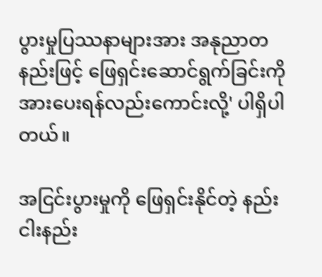ပွားမှုပြဿနာများအား အနုညာတနည်းဖြင့် ဖြေရှင်းဆောင်ရွက်ခြင်းကို
အားပေးရန်လည်းကောင်းလို့' ပါရှိပါတယ်။

အငြင်းပွားမှုကို ဖြေရှင်းနိုင်တဲ့ နည်း ငါးနည်း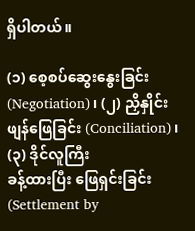ရှိပါတယ်။

(၁) စေ့စပ်ဆွေးနွေးခြင်း (Negotiation)၊ (၂) ညှိနှိုင်းဖျန်ဖြေခြင်း (Conciliation)၊ (၃) ဒိုင်လူကြီး
ခန့်ထားပြီး ဖြေရှင်းခြင်း (Settlement by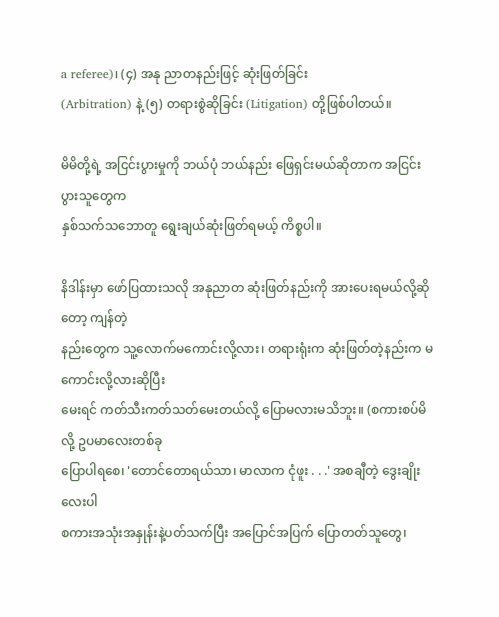a referee)၊ (၄) အနု ညာတနည်းဖြင့် ဆုံးဖြတ်ခြင်း
(Arbitration) နဲ့ (၅) တရားစွဲဆိုခြင်း (Litigation) တို့ဖြစ်ပါတယ်။

မိမိတို့ရဲ့ အငြင်းပွားမှုကို ဘယ်ပုံ ဘယ်နည်း ဖြေရှင်းမယ်ဆိုတာက အငြင်းပွားသူတွေက
နှစ်သက်သဘောတူ ရွေးချယ်ဆုံးဖြတ်ရမယ့် ကိစ္စပါ။

နိဒါန်းမှာ ဖော်ပြထားသလို အနုညာတ ဆုံးဖြတ်နည်းကို အားပေးရမယ်လို့ဆိုတော့ ကျန်တဲ့
နည်းတွေက သူ့လောက်မကောင်းလို့လား၊ တရားရုံးက ဆုံးဖြတ်တဲ့နည်းက မကောင်းလို့လားဆိုပြီး
မေးရင် ကတ်သီးကတ်သတ်မေးတယ်လို့ ပြောမလားမသိဘူး။ (စကားစပ်မိလို့ ဥပမာလေးတစ်ခု
ပြောပါရစေ၊ 'တောင်တောရယ်သာ၊ မာလာက ငုံဖူး . . .' အစချီတဲ့ ဒွေးချိုးလေးပါ
စကားအသုံးအနှုန်းနဲ့ပတ်သက်ပြီး အပြောင်အပြက် ပြောတတ်သူတွေ၊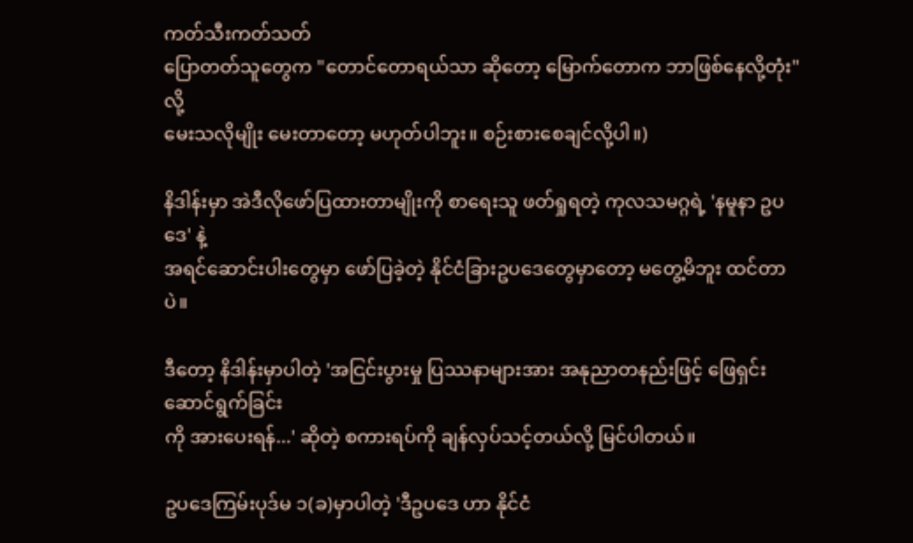ကတ်သီးကတ်သတ်
ပြောတတ်သူတွေက "တောင်တောရယ်သာ ဆိုတော့ မြောက်တောက ဘာဖြစ်နေလို့တုံး"လို့
မေးသလိုမျိုး မေးတာတော့ မဟုတ်ပါဘူး။ စဉ်းစားစေချင်လို့ပါ။)

နိဒါန်းမှာ အဲဒီလိုဖော်ပြထားတာမျိုးကို စာရေးသူ ဖတ်ရှုရတဲ့ ကုလသမဂ္ဂရဲ့ 'နမူနာ ဥပဒေ' နဲ့
အရင်ဆောင်းပါးတွေမှာ ဖော်ပြခဲ့တဲ့ နိုင်ငံခြားဥပဒေတွေမှာတော့ မတွေ့မိဘူး ထင်တာပဲ။

ဒီတော့ နိဒါန်းမှာပါတဲ့ 'အငြင်းပွားမှု ပြဿနာများအား အနုညာတနည်းဖြင့် ဖြေရှင်းဆောင်ရွက်ခြင်း
ကို အားပေးရန်...' ဆိုတဲ့ စကားရပ်ကို ချန်လှပ်သင့်တယ်လို့ မြင်ပါတယ်။

ဥပဒေကြမ်းပုဒ်မ ၁(ခ)မှာပါတဲ့ 'ဒီဥပဒေ ဟာ နိုင်ငံ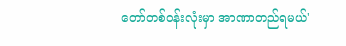တော်တစ်ဝန်းလုံးမှာ အာဏာတည်ရမယ်'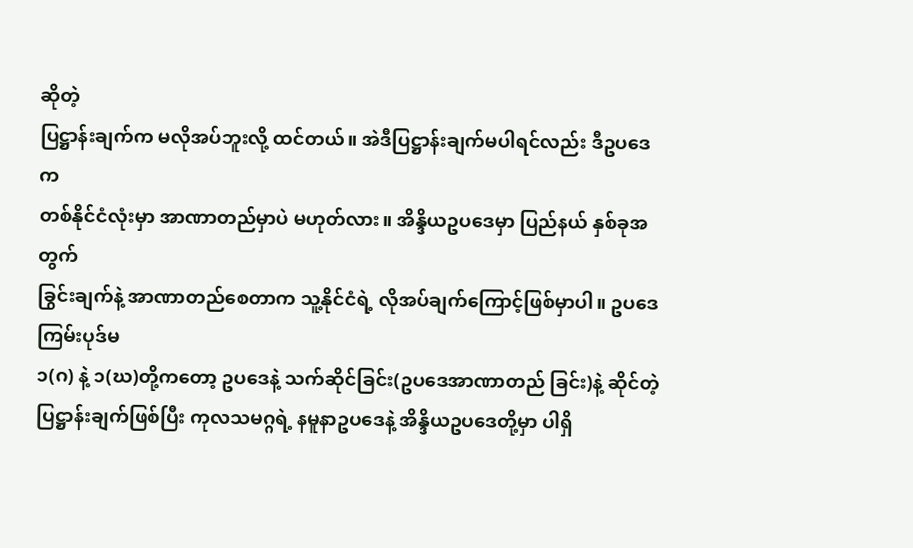ဆိုတဲ့
ပြဋ္ဌာန်းချက်က မလိုအပ်ဘူးလို့ ထင်တယ်။ အဲဒီပြဋ္ဌာန်းချက်မပါရင်လည်း ဒီဥပဒေက
တစ်နိုင်ငံလုံးမှာ အာဏာတည်မှာပဲ မဟုတ်လား။ အိန္ဒိယဥပဒေမှာ ပြည်နယ် နှစ်ခုအတွက်
ခြွင်းချက်နဲ့ အာဏာတည်စေတာက သူ့နိုင်ငံရဲ့ လိုအပ်ချက်ကြောင့်ဖြစ်မှာပါ။ ဥပဒေကြမ်းပုဒ်မ
၁(ဂ) နဲ့ ၁(ဃ)တို့ကတော့ ဥပဒေနဲ့ သက်ဆိုင်ခြင်း(ဥပဒေအာဏာတည် ခြင်း)နဲ့ ဆိုင်တဲ့
ပြဋ္ဌာန်းချက်ဖြစ်ပြီး ကုလသမဂ္ဂရဲ့ နမူနာဥပဒေနဲ့ အိန္ဒိယဥပဒေတို့မှာ ပါရှိ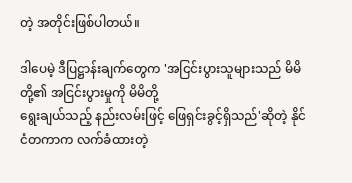တဲ့ အတိုင်းဖြစ်ပါတယ်။

ဒါပေမဲ့ ဒီပြဋ္ဌာန်းချက်တွေက 'အငြင်းပွားသူများသည် မိမိတို့၏ အငြင်းပွားမှုကို မိမိတို့
ရွေးချယ်သည့် နည်းလမ်းဖြင့် ဖြေရှင်းခွင့်ရှိသည်'ဆိုတဲ့ နိုင်ငံတကာက လက်ခံထားတဲ့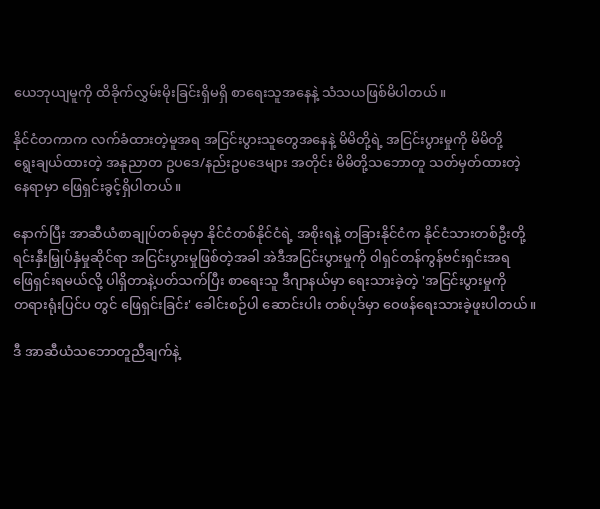ယေဘုယျမူကို ထိခိုက်လွှမ်းမိုးခြင်းရှိမရှိ စာရေးသူအနေနဲ့ သံသယဖြစ်မိပါတယ်။

နိုင်ငံတကာက လက်ခံထားတဲ့မူအရ အငြင်းပွားသူတွေအနေနဲ့ မိမိတို့ရဲ့ အငြင်းပွားမှုကို မိမိတို့
ရွေးချယ်ထားတဲ့ အနုညာတ ဥပဒေ/နည်းဥပဒေများ အတိုင်း မိမိတို့သဘောတူ သတ်မှတ်ထားတဲ့
နေရာမှာ ဖြေရှင်းခွင့်ရှိပါတယ်။

နောက်ပြီး အာဆီယံစာချုပ်တစ်ခုမှာ နိုင်ငံတစ်နိုင်ငံရဲ့ အစိုးရနဲ့ တခြားနိုင်ငံက နိုင်ငံသားတစ်ဦးတို့
ရင်းနှီးမြှုပ်နှံမှုဆိုင်ရာ အငြင်းပွားမှုဖြစ်တဲ့အခါ အဲဒီအငြင်းပွားမှုကို ၀ါရှင်တန်ကွန်ဗင်းရှင်းအရ
ဖြေရှင်းရမယ်လို့ ပါရှိတာနဲ့ပတ်သက်ပြီး စာရေးသူ ဒီဂျာနယ်မှာ ရေးသားခဲ့တဲ့ 'အငြင်းပွားမှုကို
တရားရုံးပြင်ပ တွင် ဖြေရှင်းခြင်း' ခေါင်းစဉ်ပါ ဆောင်းပါး တစ်ပုဒ်မှာ ဝေဖန်ရေးသားခဲ့ဖူးပါတယ်။

ဒီ အာဆီယံသဘောတူညီချက်နဲ့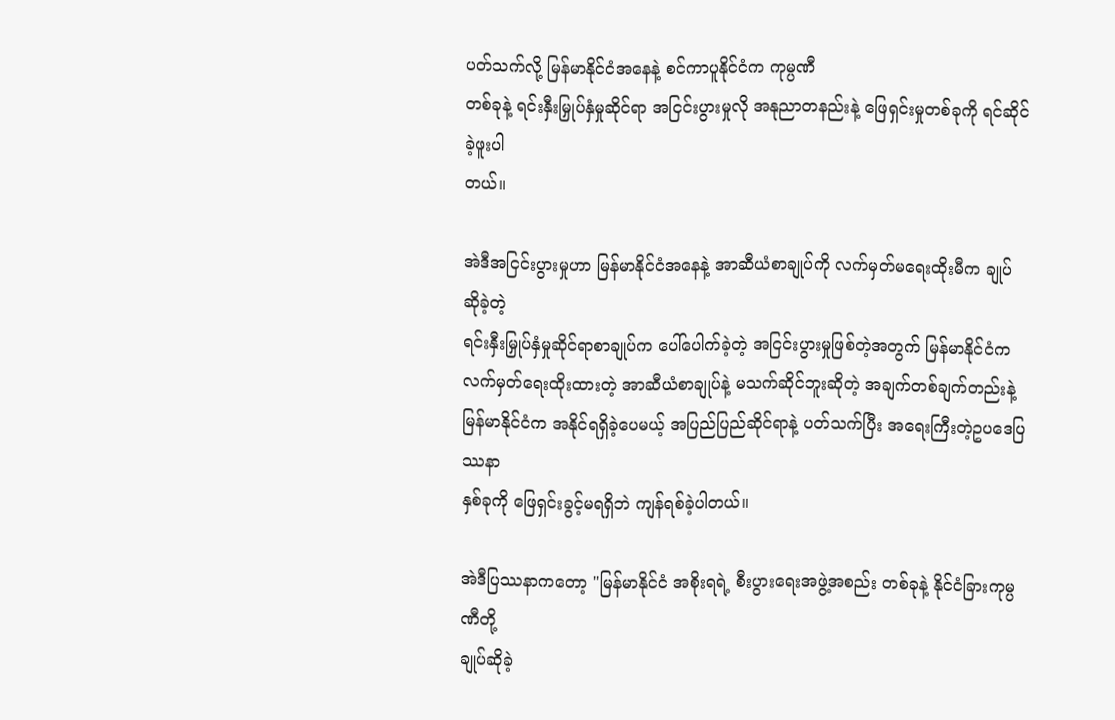ပတ်သက်လို့ မြန်မာနိုင်ငံအနေနဲ့ စင်ကာပူနိုင်ငံက ကုမ္ပဏီ
တစ်ခုနဲ့ ရင်းနှီးမြှုပ်နှံမှုဆိုင်ရာ အငြင်းပွားမှုလို အနုညာတနည်းနဲ့ ဖြေရှင်းမှုတစ်ခုကို ရင်ဆိုင်ခဲ့ဖူးပါ
တယ်။

အဲဒီအငြင်းပွားမှုဟာ မြန်မာနိုင်ငံအနေနဲ့ အာဆီယံစာချုပ်ကို လက်မှတ်မရေးထိုးမီက ချုပ်ဆိုခဲ့တဲ့
ရင်းနှီးမြှုပ်နှံမှုဆိုင်ရာစာချုပ်က ပေါ်ပေါက်ခဲ့တဲ့ အငြင်းပွားမှုဖြစ်တဲ့အတွက် မြန်မာနိုင်ငံက
လက်မှတ်ရေးထိုးထားတဲ့ အာဆီယံစာချုပ်နဲ့ မသက်ဆိုင်ဘူးဆိုတဲ့ အချက်တစ်ချက်တည်းနဲ့
မြန်မာနိုင်ငံက အနိုင်ရရှိခဲ့ပေမယ့် အပြည်ပြည်ဆိုင်ရာနဲ့ ပတ်သက်ပြီး အရေးကြီးတဲ့ဥပဒေပြဿနာ
နှစ်ခုကို ဖြေရှင်းခွင့်မရရှိဘဲ ကျန်ရစ်ခဲ့ပါတယ်။

အဲဒီပြဿနာကတော့ "မြန်မာနိုင်ငံ အစိုးရရဲ့ စီးပွားရေးအဖွဲ့အစည်း တစ်ခုနဲ့ နိုင်ငံခြားကုမ္ပဏီတို့
ချုပ်ဆိုခဲ့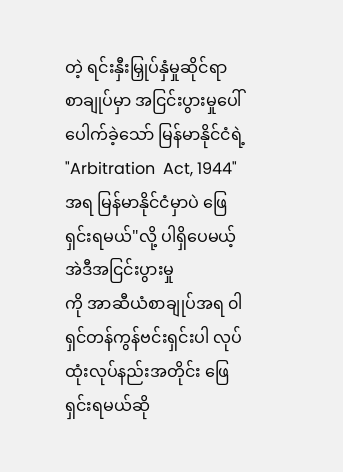တဲ့ ရင်းနှီးမြှုပ်နှံမှုဆိုင်ရာ စာချုပ်မှာ အငြင်းပွားမှုပေါ်ပေါက်ခဲ့သော် မြန်မာနိုင်ငံရဲ့
"Arbitration  Act, 1944" အရ မြန်မာနိုင်ငံမှာပဲ ဖြေရှင်းရမယ်"လို့ ပါရှိပေမယ့် အဲဒီအငြင်းပွားမှု
ကို အာဆီယံစာချုပ်အရ ၀ါရှင်တန်ကွန်ဗင်းရှင်းပါ လုပ်ထုံးလုပ်နည်းအတိုင်း ဖြေရှင်းရမယ်ဆို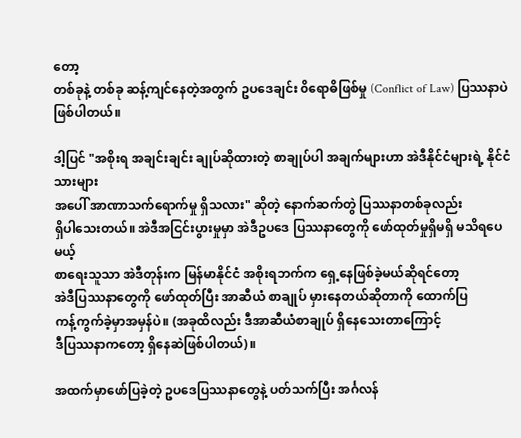တော့
တစ်ခုနဲ့ တစ်ခု ဆန့်ကျင်နေတဲ့အတွက် ဥပဒေချင်း ၀ိရောဓိဖြစ်မှု (Conflict of Law) ပြဿနာပဲ
ဖြစ်ပါတယ်။

ဒါ့ပြင် "အစိုးရ အချင်းချင်း ချုပ်ဆိုထားတဲ့ စာချုပ်ပါ အချက်များဟာ အဲဒီနိုင်ငံများရဲ့ နိုင်ငံသားများ
အပေါ် အာဏာသက်ရောက်မှု ရှိသလား" ဆိုတဲ့ နောက်ဆက်တွဲ ပြဿနာတစ်ခုလည်း
ရှိပါသေးတယ်။ အဲဒီအငြင်းပွားမှုမှာ အဲဒီဥပဒေ ပြဿနာတွေကို ဖော်ထုတ်မှုရှိမရှိ မသိရပေမယ့်
စာရေးသူသာ အဲဒီတုန်းက မြန်မာနိုင်ငံ အစိုးရဘက်က ရှေ့နေဖြစ်ခဲ့မယ်ဆိုရင်တော့
အဲဒီပြဿနာတွေကို ဖော်ထုတ်ပြီး အာဆီယံ စာချုပ် မှားနေတယ်ဆိုတာကို ထောက်ပြ
ကန့်ကွက်ခဲ့မှာအမှန်ပဲ။ (အခုထိလည်း ဒီအာဆီယံစာချုပ် ရှိနေသေးတာကြောင့်
ဒီပြဿနာကတော့ ရှိနေဆဲဖြစ်ပါတယ်)။

အထက်မှာဖော်ပြခဲ့တဲ့ ဥပဒေပြဿနာတွေနဲ့ ပတ်သက်ပြီး အင်္ဂလန်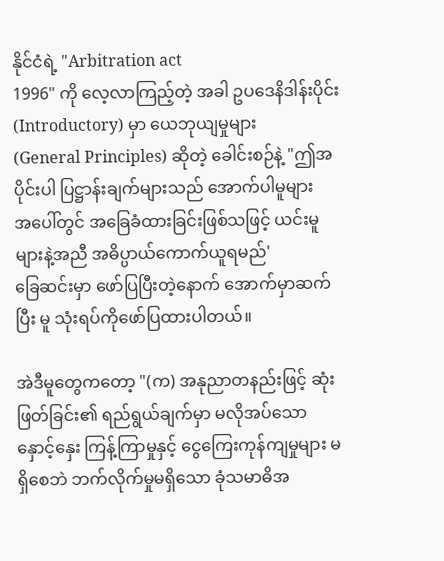နိုင်ငံရဲ့ "Arbitration act
1996" ကို လေ့လာကြည့်တဲ့ အခါ ဥပဒေနိဒါန်းပိုင်း (Introductory) မှာ ယေဘုယျမှုများ
(General Principles) ဆိုတဲ့ ခေါင်းစဉ်နဲ့ "ဤအပိုင်းပါ ပြဋ္ဌာန်းချက်များသည် အောက်ပါမူများ
အပေါ်တွင် အခြေခံထားခြင်းဖြစ်သဖြင့် ယင်းမူများနဲ့အညီ အဓိပ္ပာယ်ကောက်ယူရမည်'
ခြေဆင်းမှာ ဖော်ပြပြီးတဲ့နောက် အောက်မှာဆက်ပြီး မူ သုံးရပ်ကိုဖော်ပြထားပါတယ်။

အဲဒီမူတွေကတော့ "(က) အနုညာတနည်းဖြင့် ဆုံးဖြတ်ခြင်း၏ ရည်ရွယ်ချက်မှာ မလိုအပ်သော
နှောင့်နှေး ကြန့်ကြာမှုနှင့် ငွေကြေးကုန်ကျမှုများ မရှိစေဘဲ ဘက်လိုက်မှုမရှိသော ခုံသမာဓိအ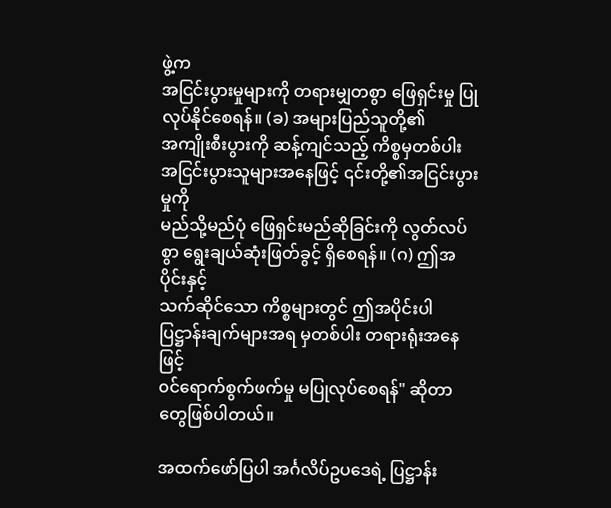ဖွဲ့က
အငြင်းပွားမှုများကို တရားမျှတစွာ ဖြေရှင်းမှု ပြုလုပ်နိုင်စေရန်။ (ခ) အများပြည်သူတို့၏
အကျိုးစီးပွားကို ဆန့်ကျင်သည့် ကိစ္စမှတစ်ပါး အငြင်းပွားသူများအနေဖြင့် ၎င်းတို့၏အငြင်းပွားမှုကို
မည်သို့မည်ပုံ ဖြေရှင်းမည်ဆိုခြင်းကို လွတ်လပ်စွာ ရွေးချယ်ဆုံးဖြတ်ခွင့် ရှိစေရန်။ (ဂ) ဤအပိုင်းနှင့်
သက်ဆိုင်သော ကိစ္စများတွင် ဤအပိုင်းပါပြဋ္ဌာန်းချက်များအရ မှတစ်ပါး တရားရုံးအနေဖြင့်
၀င်ရောက်စွက်ဖက်မှု မပြုလုပ်စေရန်" ဆိုတာတွေဖြစ်ပါတယ်။

အထက်ဖော်ပြပါ အင်္ဂလိပ်ဥပဒေရဲ့ ပြဋ္ဌာန်း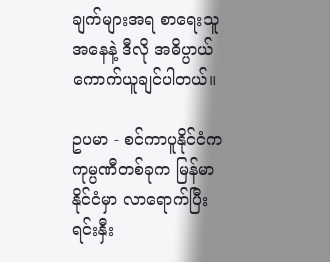ချက်များအရ စာရေးသူအနေနဲ့ ဒီလို အဓိပ္ပာယ်
ကောက်ယူချင်ပါတယ်။

ဥပမာ - စင်ကာပူနိုင်ငံက ကုမ္ပဏီတစ်ခုက မြန်မာနိုင်ငံမှာ လာရောက်ပြီး ရင်းနှီး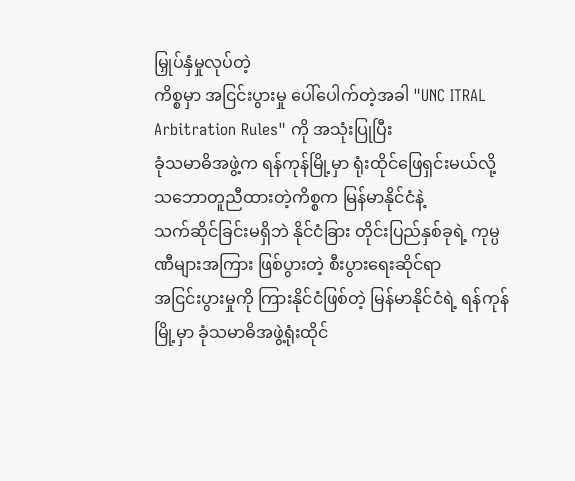မြှုပ်နှံမှုလုပ်တဲ့
ကိစ္စမှာ အငြင်းပွားမှု ပေါ်ပေါက်တဲ့အခါ "UNC ITRAL  Arbitration Rules" ကို အသုံးပြုပြီး
ခုံသမာဓိအဖွဲ့က ရန်ကုန်မြို့မှာ ရုံးထိုင်ဖြေရှင်းမယ်လို့ သဘောတူညီထားတဲ့ကိစ္စက မြန်မာနိုင်ငံနဲ့
သက်ဆိုင်ခြင်းမရှိဘဲ နိုင်ငံခြား တိုင်းပြည်နှစ်ခုရဲ့ ကုမ္ပဏီများအကြား ဖြစ်ပွားတဲ့ စီးပွားရေးဆိုင်ရာ
အငြင်းပွားမှုကို ကြားနိုင်ငံဖြစ်တဲ့ မြန်မာနိုင်ငံရဲ့ ရန်ကုန်မြို့မှာ ခုံသမာဓိအဖွဲ့ရုံးထိုင်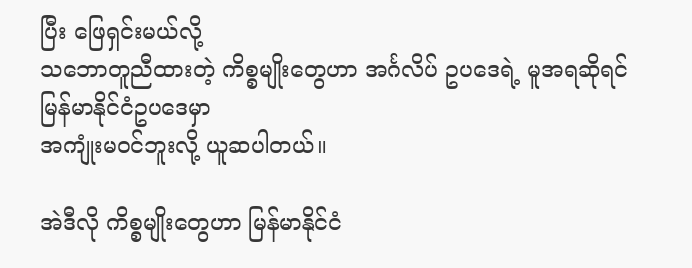ပြီး ဖြေရှင်းမယ်လို့
သဘောတူညီထားတဲ့ ကိစ္စမျိုးတွေဟာ အင်္ဂလိပ် ဥပဒေရဲ့ မူအရဆိုရင် မြန်မာနိုင်ငံဥပဒေမှာ
အကျုံးမဝင်ဘူးလို့ ယူဆပါတယ်။

အဲဒီလို ကိစ္စမျိုးတွေဟာ မြန်မာနိုင်ငံ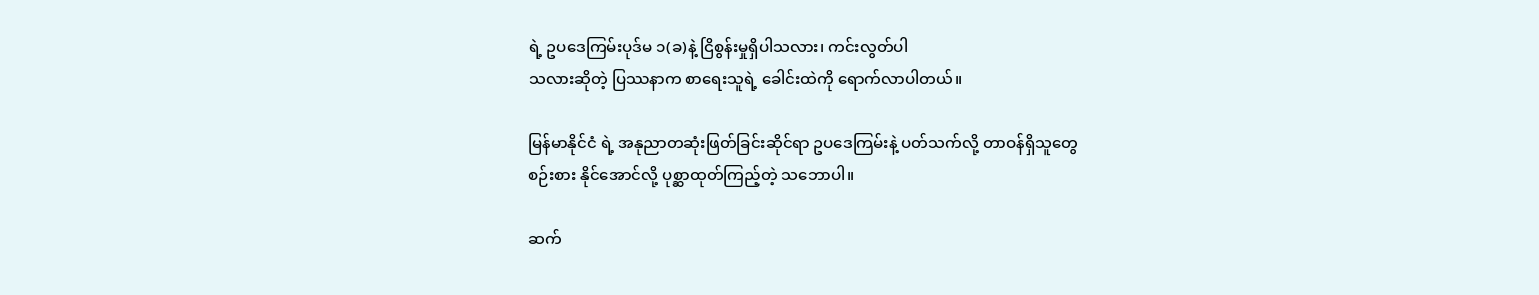ရဲ့ ဥပဒေကြမ်းပုဒ်မ ၁(ခ)နဲ့ ငြိစွန်းမှုရှိပါသလား၊ ကင်းလွတ်ပါ
သလားဆိုတဲ့ ပြဿနာက စာရေးသူရဲ့ ခေါင်းထဲကို ရောက်လာပါတယ်။

မြန်မာနိုင်ငံ ရဲ့ အနုညာတဆုံးဖြတ်ခြင်းဆိုင်ရာ ဥပဒေကြမ်းနဲ့ ပတ်သက်လို့ တာဝန်ရှိသူတွေ
စဉ်းစား နိုင်အောင်လို့ ပုစ္ဆာထုတ်ကြည့်တဲ့ သဘောပါ။

ဆက်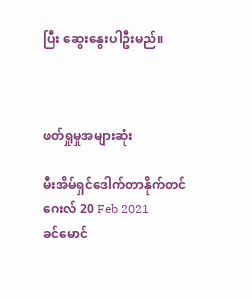ပြီး ဆွေးနွေးပါဦးမည်။



ဖတ်ရှုမှုအများဆုံး

မီးအိမ်ရှင်ဒေါက်တာနိုက်တင်ဂေးလ် 20 Feb 2021
ခင်မောင်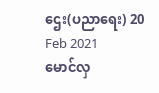ဌေး(ပညာရေး) 20 Feb 2021
မောင်လှ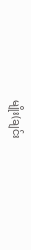မျိုး(ချင်း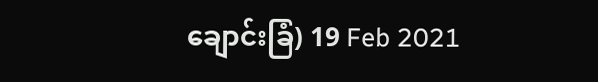ချောင်းခြံ) 19 Feb 2021